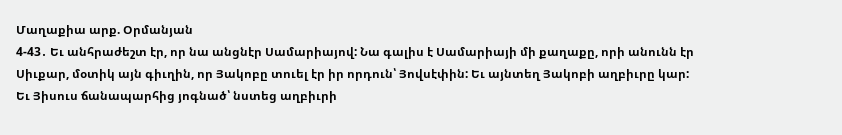Մաղաքիա արք. Օրմանյան
4-43․ Եւ անհրաժեշտ էր, որ նա անցնէր Սամարիայով: Նա գալիս է Սամարիայի մի քաղաքը, որի անունն էր Սիւքար, մօտիկ այն գիւղին, որ Յակոբը տուել էր իր որդուն՝ Յովսէփին: Եւ այնտեղ Յակոբի աղբիւրը կար: Եւ Յիսուս ճանապարհից յոգնած՝ նստեց աղբիւրի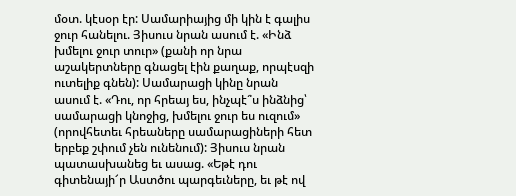մօտ. կէսօր էր: Սամարիայից մի կին է գալիս ջուր հանելու. Յիսուս նրան ասում է. «Ինձ խմելու ջուր տուր» (քանի որ նրա աշակերտները գնացել էին քաղաք, որպէսզի ուտելիք գնեն): Սամարացի կինը նրան ասում է. «Դու, որ հրեայ ես, ինչպէ՞ս ինձնից՝ սամարացի կնոջից, խմելու ջուր ես ուզում» (որովհետեւ հրեաները սամարացիների հետ երբեք շփում չեն ունենում): Յիսուս նրան պատասխանեց եւ ասաց. «Եթէ դու գիտենայի՜ր Աստծու պարգեւները, եւ թէ ով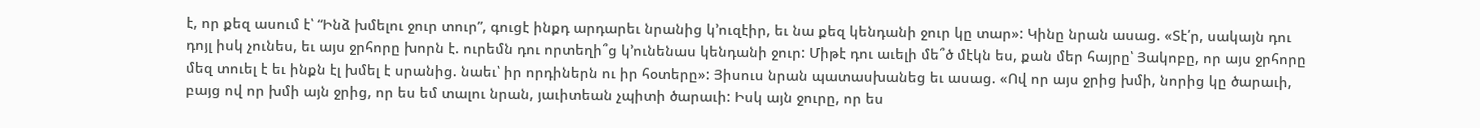է, որ քեզ ասում է՝ “Ինձ խմելու ջուր տուր”, գուցէ ինքդ արդարեւ նրանից կ՚ուզէիր, եւ նա քեզ կենդանի ջուր կը տար»: Կինը նրան ասաց. «Տէ՛ր, սակայն դու դոյլ իսկ չունես, եւ այս ջրհորը խորն է. ուրեմն դու որտեղի՞ց կ՚ունենաս կենդանի ջուր: Միթէ դու աւելի մե՞ծ մէկն ես, քան մեր հայրը՝ Յակոբը, որ այս ջրհորը մեզ տուել է եւ ինքն էլ խմել է սրանից. նաեւ՝ իր որդիներն ու իր հօտերը»: Յիսուս նրան պատասխանեց եւ ասաց. «Ով որ այս ջրից խմի, նորից կը ծարաւի, բայց ով որ խմի այն ջրից, որ ես եմ տալու նրան, յաւիտեան չպիտի ծարաւի: Իսկ այն ջուրը, որ ես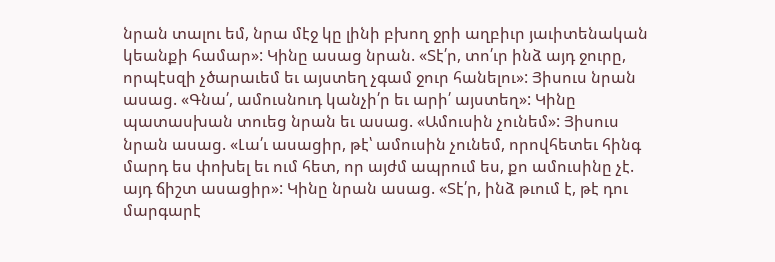նրան տալու եմ, նրա մէջ կը լինի բխող ջրի աղբիւր յաւիտենական կեանքի համար»: Կինը ասաց նրան. «Տէ՛ր, տո՛ւր ինձ այդ ջուրը, որպէսզի չծարաւեմ եւ այստեղ չգամ ջուր հանելու»: Յիսուս նրան ասաց. «Գնա՛, ամուսնուդ կանչի՛ր եւ արի՛ այստեղ»: Կինը պատասխան տուեց նրան եւ ասաց. «Ամուսին չունեմ»: Յիսուս նրան ասաց. «Լա՛ւ ասացիր, թէ՝ ամուսին չունեմ, որովհետեւ հինգ մարդ ես փոխել եւ ում հետ, որ այժմ ապրում ես, քո ամուսինը չէ. այդ ճիշտ ասացիր»: Կինը նրան ասաց. «Տէ՛ր, ինձ թւում է, թէ դու մարգարէ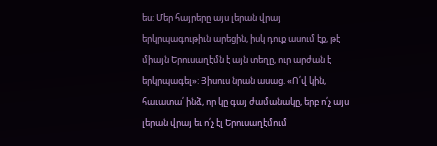ես: Մեր հայրերը այս լերան վրայ երկրպագութիւն արեցին, իսկ դուք ասում էք, թէ միայն Երուսաղէմն է այն տեղը, ուր արժան է երկրպագել»: Յիսուս նրան ասաց. «Ո՛վ կին, հաւատա՛ ինձ, որ կը գայ ժամանակը, երբ ո՛չ այս լերան վրայ եւ ո՛չ էլ Երուսաղէմում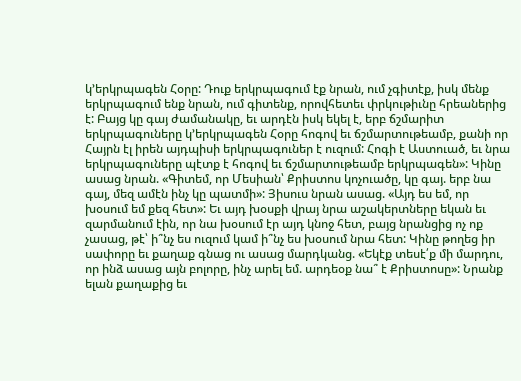կ՚երկրպագեն Հօրը: Դուք երկրպագում էք նրան, ում չգիտէք, իսկ մենք երկրպագում ենք նրան, ում գիտենք, որովհետեւ փրկութիւնը հրեաներից է: Բայց կը գայ ժամանակը, եւ արդէն իսկ եկել է, երբ ճշմարիտ երկրպագուները կ՚երկրպագեն Հօրը հոգով եւ ճշմարտութեամբ, քանի որ Հայրն էլ իրեն այդպիսի երկրպագուներ է ուզում: Հոգի է Աստուած, եւ նրա երկրպագուները պէտք է հոգով եւ ճշմարտութեամբ երկրպագեն»: Կինը ասաց նրան. «Գիտեմ, որ Մեսիան՝ Քրիստոս կոչուածը, կը գայ. երբ նա գայ, մեզ ամէն ինչ կը պատմի»: Յիսուս նրան ասաց. «Այդ ես եմ, որ խօսում եմ քեզ հետ»: Եւ այդ խօսքի վրայ նրա աշակերտները եկան եւ զարմանում էին, որ նա խօսում էր այդ կնոջ հետ, բայց նրանցից ոչ ոք չասաց, թէ՝ ի՞նչ ես ուզում կամ ի՞նչ ես խօսում նրա հետ: Կինը թողեց իր սափորը եւ քաղաք գնաց ու ասաց մարդկանց. «Եկէք տեսէ՛ք մի մարդու, որ ինձ ասաց այն բոլորը, ինչ արել եմ. արդեօք նա՞ է Քրիստոսը»: Նրանք ելան քաղաքից եւ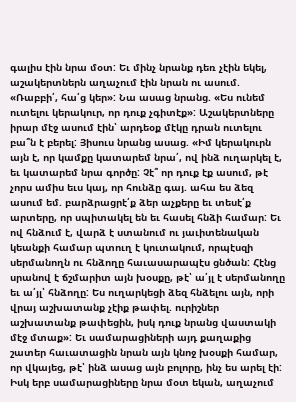գալիս էին նրա մօտ: Եւ մինչ նրանք դեռ չէին եկել, աշակերտներն աղաչում էին նրան ու ասում. «Ռաբբի՛, հա՛ց կեր»: Նա ասաց նրանց. «Ես ունեմ ուտելու կերակուր, որ դուք չգիտէք»: Աշակերտները իրար մէջ ասում էին՝ արդեօք մէկը դրան ուտելու բա՞ն է բերել: Յիսուս նրանց ասաց. «Իմ կերակուրն այն է, որ կամքը կատարեմ նրա՛, ով ինձ ուղարկել է, եւ կատարեմ նրա գործը: Չէ՞ որ դուք էք ասում, թէ չորս ամիս եւս կայ, որ հունձը գայ. ահա ես ձեզ ասում եմ. բարձրացրէ՛ք ձեր աչքերը եւ տեսէ՛ք արտերը, որ սպիտակել են եւ հասել հնձի համար: Եւ ով հնձում է, վարձ է ստանում ու յաւիտենական կեանքի համար պտուղ է կուտակում, որպէսզի սերմանողն ու հնձողը հաւասարապէս ցնծան: Հէնց սրանով է ճշմարիտ այն խօսքը, թէ՝ ա՛յլ է սերմանողը եւ ա՛յլ՝ հնձողը: Ես ուղարկեցի ձեզ հնձելու այն, որի վրայ աշխատանք չէիք թափել. ուրիշներ աշխատանք թափեցին, իսկ դուք նրանց վաստակի մէջ մտաք»: Եւ սամարացիների այդ քաղաքից շատեր հաւատացին նրան այն կնոջ խօսքի համար, որ վկայեց, թէ՝ ինձ ասաց այն բոլորը, ինչ ես արել էի: Իսկ երբ սամարացիները նրա մօտ եկան, աղաչում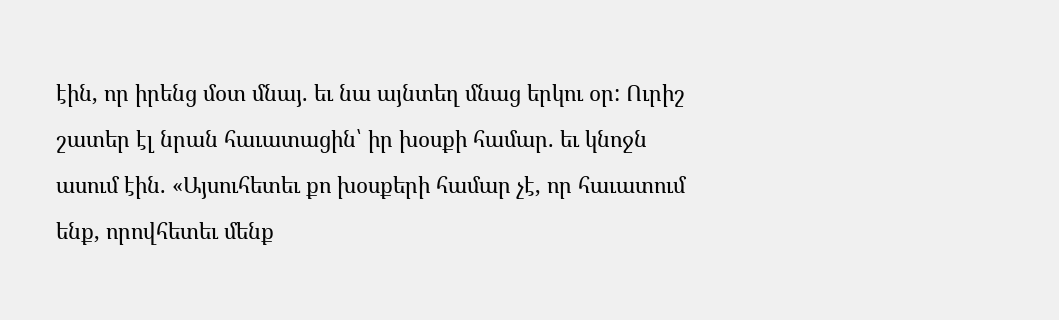էին, որ իրենց մօտ մնայ. եւ նա այնտեղ մնաց երկու օր: Ուրիշ շատեր էլ նրան հաւատացին՝ իր խօսքի համար. եւ կնոջն ասում էին. «Այսուհետեւ քո խօսքերի համար չէ, որ հաւատում ենք, որովհետեւ մենք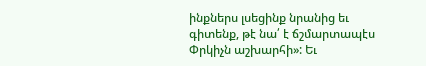ինքներս լսեցինք նրանից եւ գիտենք, թէ նա՛ է ճշմարտապէս Փրկիչն աշխարհի»: Եւ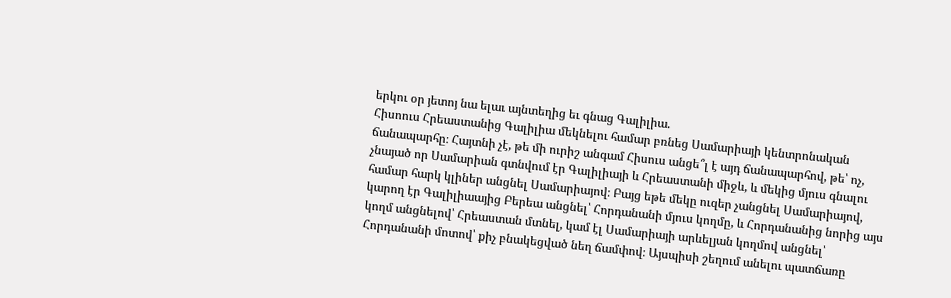երկու օր յետոյ նա ելաւ այնտեղից եւ գնաց Գալիլիա.
Հիսոուս Հրեաստանից Գալիլիա մեկնելու համար բռնեց Սամարիայի կենտրոնական ճանապարհը։ Հայտնի չէ, թե մի ուրիշ անգամ Հիսուս անցե՞լ է այդ ճանապարհով, թե՝ ոչ, չնայած որ Սամարիան գտնվում էր Գալիլիայի և Հրեաստանի միջև, և մեկից մյուս գնալու համար հարկ կլիներ անցնել Սամարիայով։ Բայց եթե մեկը ուզեր չանցնել Սամարիայով, կարող էր Գալիլիաայից Բերեա անցնել՝ Հորդանանի մյուս կողմը, և Հորդանանից նորից այս կողմ անցնելով՝ Հրեաստան մտնել, կամ էլ Սամարիայի արևելյան կողմով անցնել՝ Հորդանանի մոտով՝ քիչ բնակեցված նեղ ճամփով։ Այսպիսի շեղում անելու պատճառը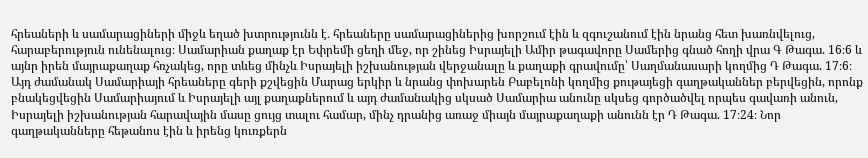հրեաների և սամարացիների միջև եղած խտրությունն է․ հրեաները սամարացիներից խորշում էին և զգուշանում էին նրանց հետ խառնվելուց, հարաբերություն ունենալուց։ Սամարիան քաղաք էր Եփրեմի ցեղի մեջ, որ շինեց Իսրայելի Ամիր թագավորը Սամերից գնած հողի վրա Գ Թագա. 16։6 և այնր իրեն մայրաքաղաք հռչակեց, որը տևեց մինչև Իսրայելի իշխանության վերջանալը և քաղաքի գրավումը՝ Սաղմանասարի կողմից Դ Թագա. 17։6։ Այդ ժամանակ Սամարիայի հրեաները գերի քշվեցին Մարաց երկիր և նրանց փոխարեն Բաբելոնի կողմից քութայեցի գաղթականներ բերվեցին, որոնք բնակեցվեցին Սամարիայում և Իսրայելի այլ քաղաքներում և այդ ժամանակից սկսած Սամարիա անունը սկսեց գործածվել որպես գավառի անուն, Իսրայելի իշխանության հարավային մասը ցույց տալու համար, մինչ դրանից առաջ միայն մայրաքաղաքի անունն էր Դ Թագա. 17։24։ Նոր գաղթականները հեթանոս էին և իրենց կուռքերն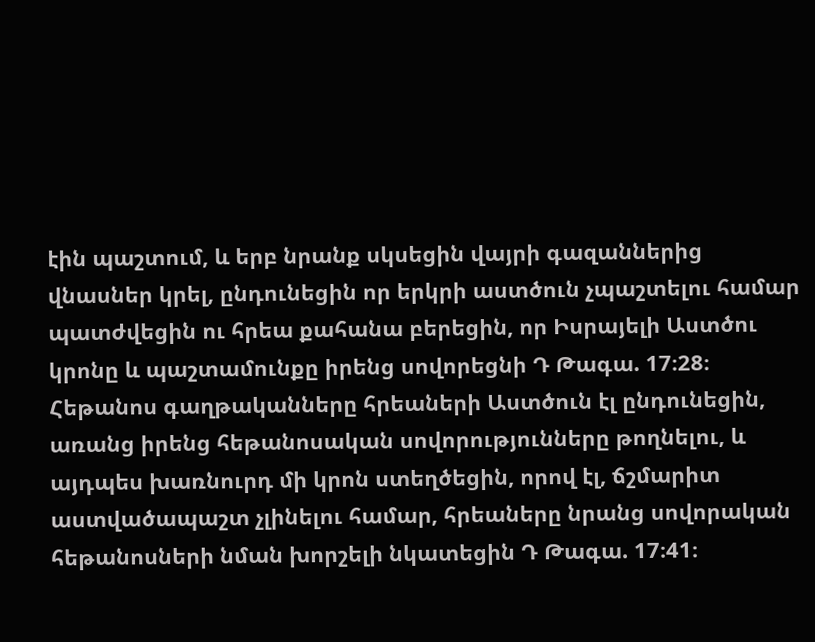էին պաշտում, և երբ նրանք սկսեցին վայրի գազաններից վնասներ կրել, ընդունեցին որ երկրի աստծուն չպաշտելու համար պատժվեցին ու հրեա քահանա բերեցին, որ Իսրայելի Աստծու կրոնը և պաշտամունքը իրենց սովորեցնի Դ Թագա. 17։28։ Հեթանոս գաղթականները հրեաների Աստծուն էլ ընդունեցին, առանց իրենց հեթանոսական սովորությունները թողնելու, և այդպես խառնուրդ մի կրոն ստեղծեցին, որով էլ, ճշմարիտ աստվածապաշտ չլինելու համար, հրեաները նրանց սովորական հեթանոսների նման խորշելի նկատեցին Դ Թագա. 17։41։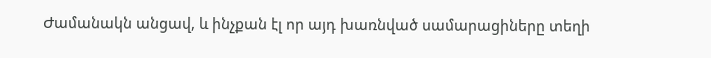Ժամանակն անցավ, և ինչքան էլ որ այդ խառնված սամարացիները տեղի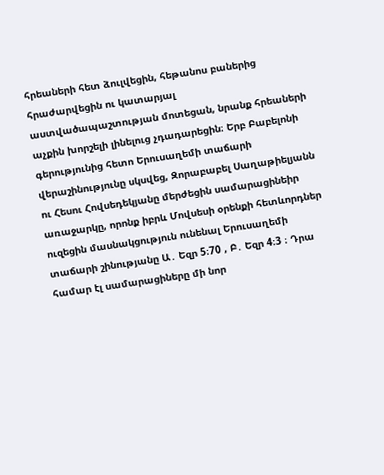հրեաների հետ ձուլվեցին, հեթանոս բաներից հրաժարվեցին ու կատարյալ աստվածապաշտության մոտեցան, նրանք հրեաների աչքին խորշելի լինելուց չդադարեցին։ Երբ Բաբելոնի գերությունից հետո Երուսաղեմի տաճարի վերաշինությունը սկսվեց, Զորաբաբել Սաղաթիելյանն ու Հեսու Հովսեդեկյանը մերժեցին սամարացինեիր առաջարկը, որոնք իբրև Մովսեսի օրենքի հետևորդներ ուզեցին մասնակցություն ունենալ Երուսաղեմի տաճարի շինությանը Ա․ Եզր 5։70 , Բ․ Եզր 4։3 ։ Դրա համար էլ սամարացիները մի նոր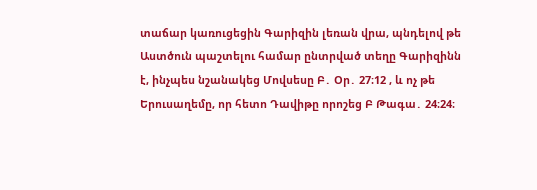տաճար կառուցեցին Գարիզին լեռան վրա, պնդելով թե Աստծուն պաշտելու համար ընտրված տեղը Գարիզինն է, ինչպես նշանակեց Մովսեսը Բ․ Օր․ 27։12 , և ոչ թե Երուսաղեմը, որ հետո Դավիթը որոշեց Բ Թագա․ 24։24։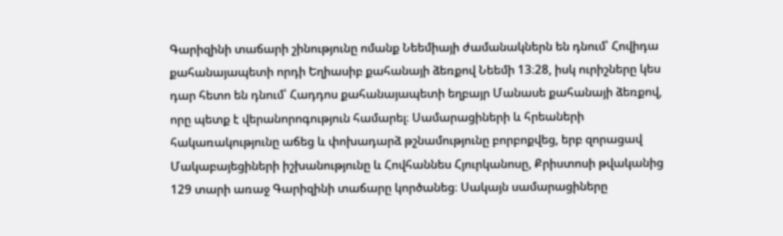Գարիզինի տաճարի շինությունը ոմանք Նեեմիայի ժամանակներն են դնում՝ Հովիդա քահանայապետի որդի Եղիասիբ քահանայի ձեռքով Նեեմի 13։28, իսկ ուրիշները կես դար հետո են դնում՝ Հադդոս քահանայապետի եղբայր Մանասե քահանայի ձեռքով, որը պետք է վերանորոգություն համարել։ Սամարացիների և հրեաների հակառակությունը աճեց և փոխադարձ թշնամությունը բորբոքվեց, երբ զորացավ Մակաբայեցիների իշխանությունը և Հովհաննես Հյուրկանոսը, Քրիստոսի թվականից 129 տարի առաջ Գարիզինի տաճարը կործանեց։ Սակայն սամարացիները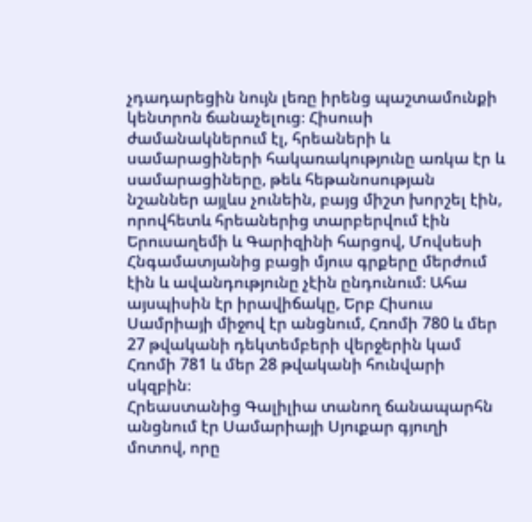չդադարեցին նույն լեռը իրենց պաշտամունքի կենտրոն ճանաչելուց։ Հիսուսի ժամանակներում էլ, հրեաների և սամարացիների հակառակությունը առկա էր և սամարացիները, թեև հեթանոսության նշաններ այլևս չունեին, բայց միշտ խորշել էին, որովհետև հրեաներից տարբերվում էին Երուսաղեմի և Գարիզինի հարցով, Մովսեսի Հնգամատյանից բացի մյուս գրքերը մերժում էին և ավանդությունը չէին ընդունում։ Ահա այսպիսին էր իրավիճակը, Երբ Հիսուս Սամրիայի միջով էր անցնում, Հռոմի 780 և մեր 27 թվականի դեկտեմբերի վերջերին կամ Հռոմի 781 և մեր 28 թվականի հունվարի սկզբին։
Հրեաստանից Գալիլիա տանող ճանապարհն անցնում էր Սամարիայի Սյուքար գյուղի մոտով, որը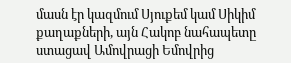մասն էր կազմում Սյուքեմ կամ Սիկիմ քաղաքների, այն Հակոբ նահապետը ստացավ Ամովրացի Եմովրից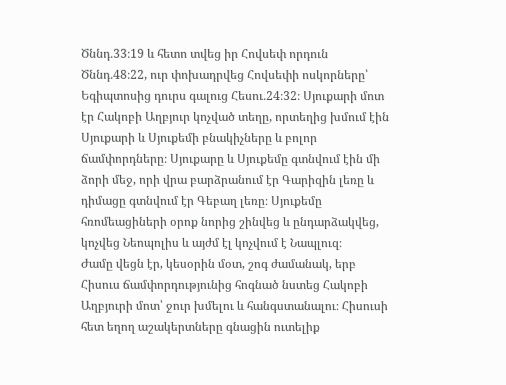Ծննդ․33։19 և հետո տվեց իր Հովսեփ որդուն Ծննդ․48։22, ուր փոխադրվեց Հովսեփի ոսկորները՝ Եգիպտոսից դուրս գալուց Հեսու․24։32։ Սյուքարի մոտ էր Հակոբի Աղբյուր կոչված տեղը, որտեղից խմում էին Սյուքարի և Սյուքեմի բնակիչները և բոլոր ճամփորդները։ Սյուքարը և Սյուքեմը գտնվում էին մի ձորի մեջ, որի վրա բարձրանում էր Գարիզին լեռը և դիմացը գտնվում էր Գեբաղ լեռը։ Սյուքեմը հռոմեացիների օրոք նորից շինվեց և ընդարձակվեց, կոչվեց Նեոպոլիս և այժմ էլ կոչվում է Նապլուզ։
Ժամը վեցն էր, կեսօրին մօտ, շոգ ժամանակ, երբ Հիսուս ճամփորդությունից հոգնած նստեց Հակոբի Աղբյուրի մոտ՝ ջուր խմելու և հանգստանալու։ Հիսուսի հետ եղող աշակերտները գնացին ուտելիք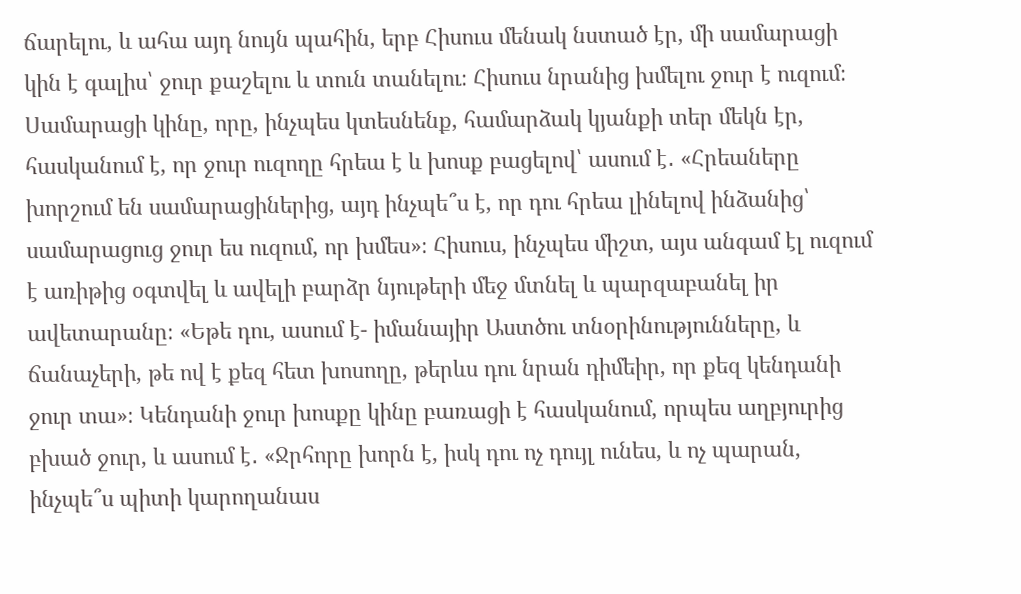ճարելու, և ահա այդ նույն պահին, երբ Հիսուս մենակ նստած էր, մի սամարացի կին է գալիս՝ ջուր քաշելու և տուն տանելու։ Հիսուս նրանից խմելու ջուր է ուզում։ Սամարացի կինը, որը, ինչպես կտեսնենք, համարձակ կյանքի տեր մեկն էր, հասկանում է, որ ջուր ուզողը հրեա է և խոսք բացելով՝ ասում է․ «Հրեաները խորշում են սամարացիներից, այդ ինչպե՞ս է, որ դու հրեա լինելով ինձանից՝ սամարացուց ջուր ես ուզում, որ խմես»։ Հիսուս, ինչպես միշտ, այս անգամ էլ ուզում է առիթից օգտվել և ավելի բարձր նյութերի մեջ մտնել և պարզաբանել իր ավետարանը։ «Եթե դու, ասում է- իմանայիր Աստծու տնօրինությունները, և ճանաչերի, թե ով է քեզ հետ խոսողը, թերևս դու նրան դիմեիր, որ քեզ կենդանի ջուր տա»։ Կենդանի ջուր խոսքը կինը բառացի է հասկանում, որպես աղբյուրից բխած ջուր, և ասում է․ «Ջրհորը խորն է, իսկ դու ոչ դույլ ունես, և ոչ պարան, ինչպե՞ս պիտի կարողանաս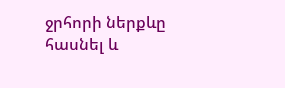ջրհորի ներքևը հասնել և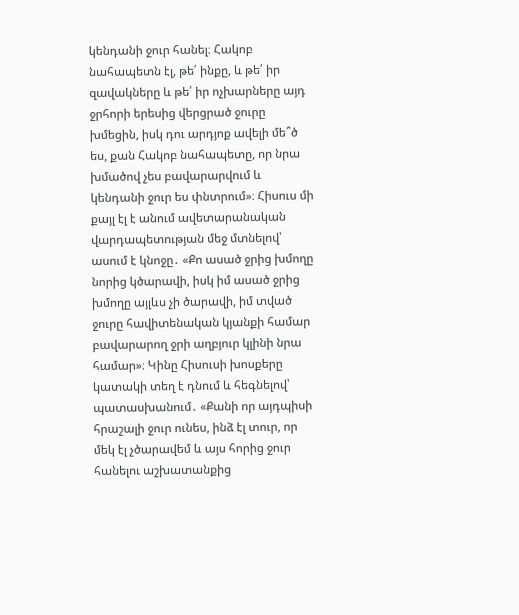կենդանի ջուր հանել։ Հակոբ նահապետն էլ, թե՛ ինքը, և թե՛ իր զավակները և թե՛ իր ոչխարները այդ ջրհորի երեսից վերցրած ջուրը խմեցին, իսկ դու արդյոք ավելի մե՞ծ ես, քան Հակոբ նահապետը, որ նրա խմածով չես բավարարվում և կենդանի ջուր ես փնտրում»։ Հիսուս մի քայլ էլ է անում ավետարանական վարդապետության մեջ մտնելով՝ ասում է կնոջը․ «Քո ասած ջրից խմողը նորից կծարավի, իսկ իմ ասած ջրից խմողը այլևս չի ծարավի, իմ տված ջուրը հավիտենական կյանքի համար բավարարող ջրի աղբյուր կլինի նրա համար»։ Կինը Հիսուսի խոսքերը կատակի տեղ է դնում և հեգնելով՝ պատասխանում․ «Քանի որ այդպիսի հրաշալի ջուր ունես, ինձ էլ տուր, որ մեկ էլ չծարավեմ և այս հորից ջուր հանելու աշխատանքից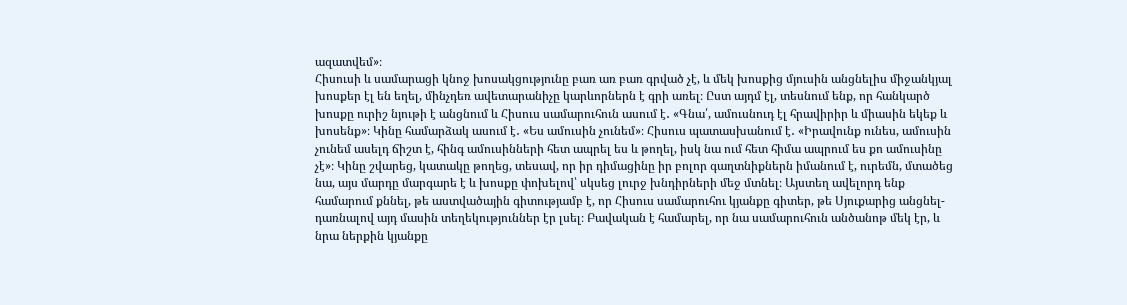ազատվեմ»։
Հիսուսի և սամարացի կնոջ խոսակցությունը բառ առ բառ գրված չէ, և մեկ խոսքից մյուսին անցնելիս միջանկյալ խոսքեր էլ են եղել, մինչդեռ ավետարանիչը կարևորներն է գրի առել։ Ըստ այդմ էլ, տեսնում ենք, որ հանկարծ խոսքը ուրիշ նյութի է անցնում և Հիսուս սամարուհուն ասում է․ «Գնա՛, ամուսնուդ էլ հրավիրիր և միասին եկեք և խոսենք»։ Կինը համարձակ ասում է․ «Ես ամուսին չունեմ»։ Հիսուս պատասխանում է․ «Իրավունք ունես, ամուսին չունեմ ասելդ ճիշտ է, հինգ ամուսինների հետ ապրել ես և թողել, իսկ նա ում հետ հիմա ապրում ես քո ամուսինը չէ»։ Կինը շվարեց, կատակը թողեց, տեսավ, որ իր դիմացինը իր բոլոր գաղտնիքներն իմանում է, ուրեմն, մտածեց նա, այս մարդը մարգարե է և խոսքը փոխելով՝ սկսեց լուրջ խնդիրների մեջ մտնել։ Այստեղ ավելորդ ենք համարում քննել, թե աստվածային գիտությամբ է, որ Հիսուս սամարուհու կյանքը գիտեր, թե Սյուքարից անցնել-դառնալով այդ մասին տեղեկություններ էր լսել։ Բավական է համարել, որ նա սամարուհուն անծանոթ մեկ էր, և նրա ներքին կյանքը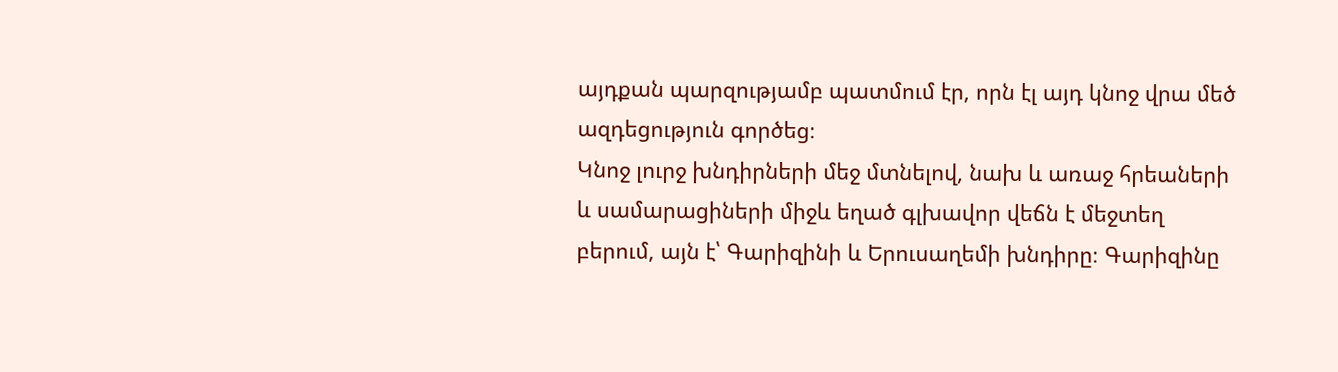այդքան պարզությամբ պատմում էր, որն էլ այդ կնոջ վրա մեծ ազդեցություն գործեց։
Կնոջ լուրջ խնդիրների մեջ մտնելով, նախ և առաջ հրեաների և սամարացիների միջև եղած գլխավոր վեճն է մեջտեղ բերում, այն է՝ Գարիզինի և Երուսաղեմի խնդիրը։ Գարիզինը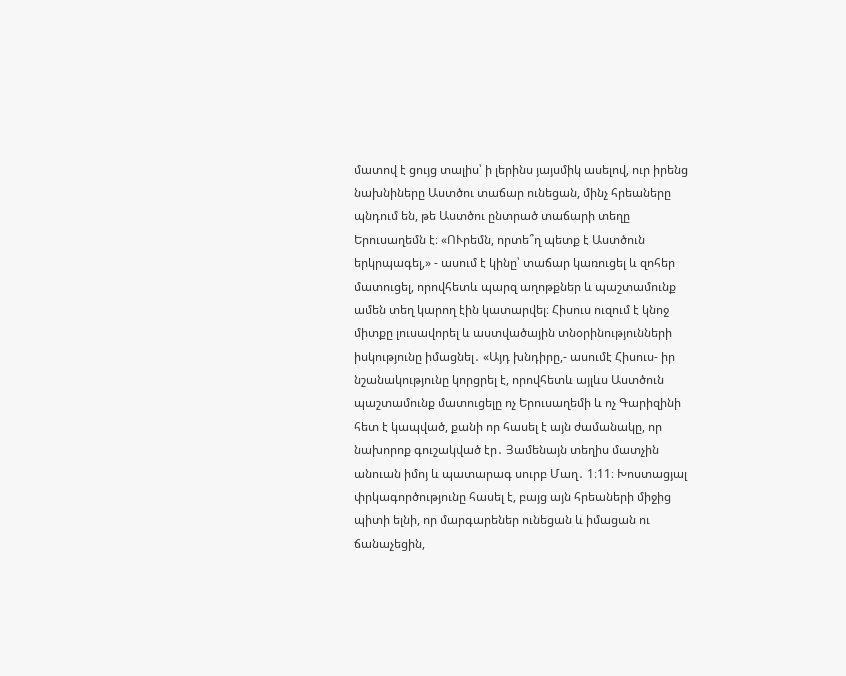մատով է ցույց տալիս՝ ի լերինս յայսմիկ ասելով, ուր իրենց նախնիները Աստծու տաճար ունեցան, մինչ հրեաները պնդում են, թե Աստծու ընտրած տաճարի տեղը Երուսաղեմն է։ «ՈՒրեմն, որտե՞ղ պետք է Աստծուն երկրպագել,» - ասում է կինը՝ տաճար կառուցել և զոհեր մատուցել, որովհետև պարզ աղոթքներ և պաշտամունք ամեն տեղ կարող էին կատարվել։ Հիսուս ուզում է կնոջ միտքը լուսավորել և աստվածային տնօրինությունների իսկությունը իմացնել․ «Այդ խնդիրը,- ասումէ Հիսուս- իր նշանակությունը կորցրել է, որովհետև այլևս Աստծուն պաշտամունք մատուցելը ոչ Երուսաղեմի և ոչ Գարիզինի հետ է կապված, քանի որ հասել է այն ժամանակը, որ նախորոք գուշակված էր․ Յամենայն տեղիս մատչին անուան իմոյ և պատարագ սուրբ Մաղ․ 1։11։ Խոստացյալ փրկագործությունը հասել է, բայց այն հրեաների միջից պիտի ելնի, որ մարգարեներ ունեցան և իմացան ու ճանաչեցին,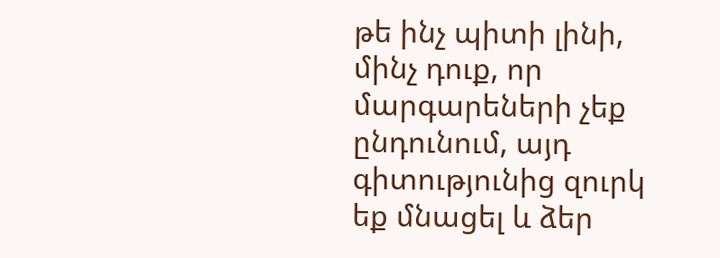թե ինչ պիտի լինի, մինչ դուք, որ մարգարեների չեք ընդունում, այդ գիտությունից զուրկ եք մնացել և ձեր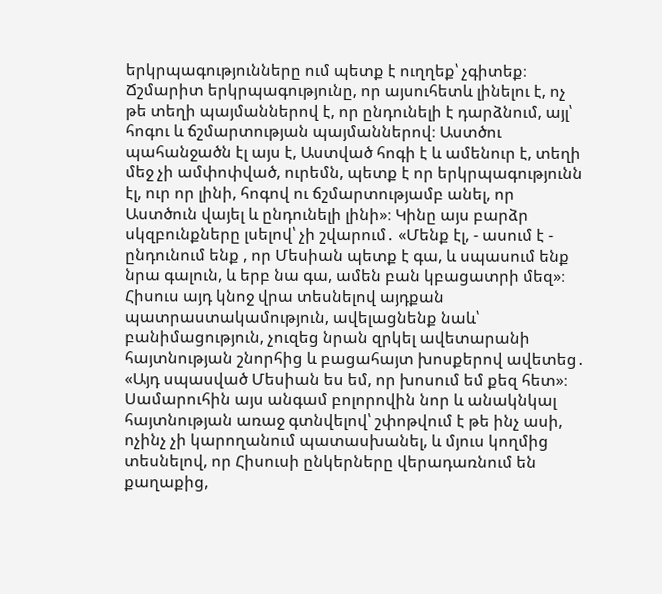երկրպագությունները ում պետք է ուղղեք՝ չգիտեք։ Ճշմարիտ երկրպագությունը, որ այսուհետև լինելու է, ոչ թե տեղի պայմաններով է, որ ընդունելի է դարձնում, այլ՝ հոգու և ճշմարտության պայմաններով։ Աստծու պահանջածն էլ այս է, Աստված հոգի է և ամենուր է, տեղի մեջ չի ամփոփված, ուրեմն, պետք է որ երկրպագությունն էլ, ուր որ լինի, հոգով ու ճշմարտությամբ անել, որ Աստծուն վայել և ընդունելի լինի»։ Կինը այս բարձր սկզբունքները լսելով՝ չի շվարում․ «Մենք էլ, - ասում է - ընդունում ենք , որ Մեսիան պետք է գա, և սպասում ենք նրա գալուն, և երբ նա գա, ամեն բան կբացատրի մեզ»։ Հիսուս այդ կնոջ վրա տեսնելով այդքան պատրաստակամություն, ավելացնենք նաև՝ բանիմացություն, չուզեց նրան զրկել ավետարանի հայտնության շնորհից և բացահայտ խոսքերով ավետեց․ «Այդ սպասված Մեսիան ես եմ, որ խոսում եմ քեզ հետ»։
Սամարուհին այս անգամ բոլորովին նոր և անակնկալ հայտնության առաջ գտնվելով՝ շփոթվում է թե ինչ ասի, ոչինչ չի կարողանում պատասխանել, և մյուս կողմից տեսնելով, որ Հիսուսի ընկերները վերադառնում են քաղաքից,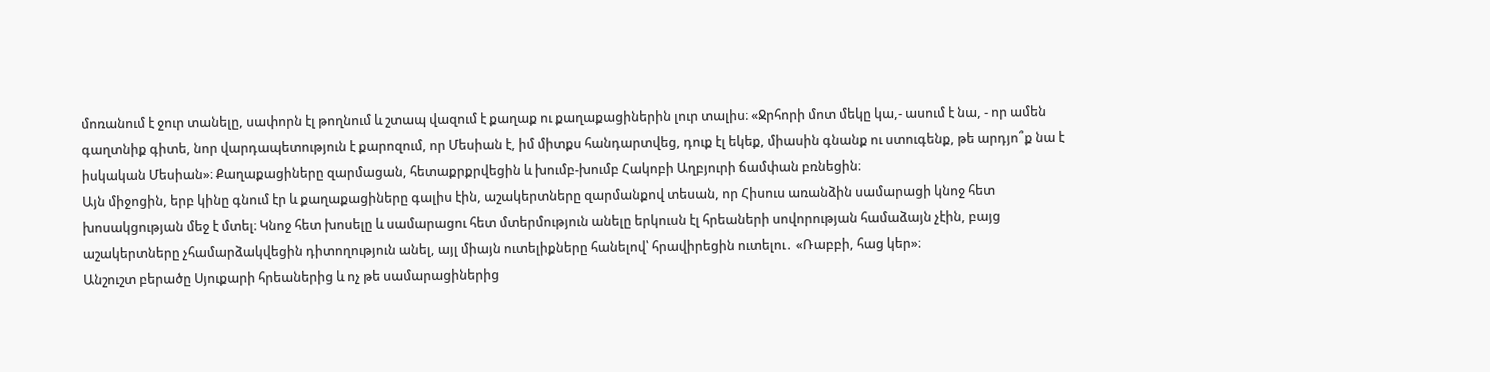մոռանում է ջուր տանելը, սափորն էլ թողնում և շտապ վազում է քաղաք ու քաղաքացիներին լուր տալիս։ «Ջրհորի մոտ մեկը կա,- ասում է նա, - որ ամեն գաղտնիք գիտե, նոր վարդապետություն է քարոզում, որ Մեսիան է, իմ միտքս հանդարտվեց, դուք էլ եկեք, միասին գնանք ու ստուգենք, թե արդյո՞ք նա է իսկական Մեսիան»։ Քաղաքացիները զարմացան, հետաքրքրվեցին և խումբ-խումբ Հակոբի Աղբյուրի ճամփան բռնեցին։
Այն միջոցին, երբ կինը գնում էր և քաղաքացիները գալիս էին, աշակերտները զարմանքով տեսան, որ Հիսուս առանձին սամարացի կնոջ հետ խոսակցության մեջ է մտել։ Կնոջ հետ խոսելը և սամարացու հետ մտերմություն անելը երկուսն էլ հրեաների սովորության համաձայն չէին, բայց աշակերտները չհամարձակվեցին դիտողություն անել, այլ միայն ուտելիքները հանելով՝ հրավիրեցին ուտելու․ «Ռաբբի, հաց կեր»։
Անշուշտ բերածը Սյուքարի հրեաներից և ոչ թե սամարացիներից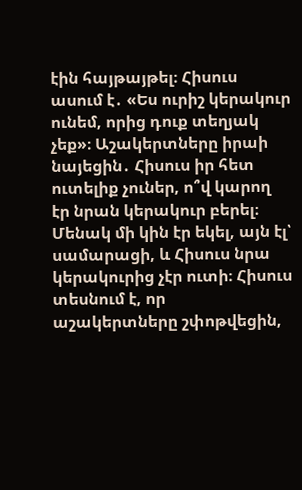էին հայթայթել։ Հիսուս ասում է․ «Ես ուրիշ կերակուր ունեմ, որից դուք տեղյակ չեք»։ Աշակերտները իրաի նայեցին․ Հիսուս իր հետ ուտելիք չուներ, ո՞վ կարող էր նրան կերակուր բերել։ Մենակ մի կին էր եկել, այն էլ՝ սամարացի, և Հիսուս նրա կերակուրից չէր ուտի։ Հիսուս տեսնում է, որ աշակերտները շփոթվեցին,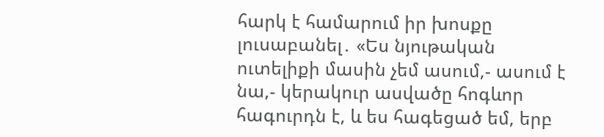հարկ է համարում իր խոսքը լուսաբանել․ «Ես նյութական ուտելիքի մասին չեմ ասում,- ասում է նա,- կերակուր ասվածը հոգևոր հագուրդն է, և ես հագեցած եմ, երբ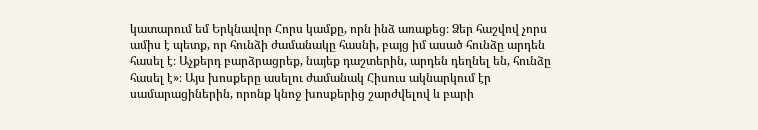կատարում եմ Երկնավոր Հորս կամքը, որն ինձ առաքեց։ Ձեր հաշվով չորս ամիս է պետք, որ հունձի ժամանակը հասնի, բայց իմ ասած հունձը արդեն հասել է։ Աչքերդ բարձրացրեք, նայեք դաշտերին, արդեն դեղնել են, հունձը հասել է»։ Այս խոսքերը ասելու ժամանակ Հիսուս ակնարկում էր սամարացիներին, որոնք կնոջ խոսքերից շարժվելով և բարի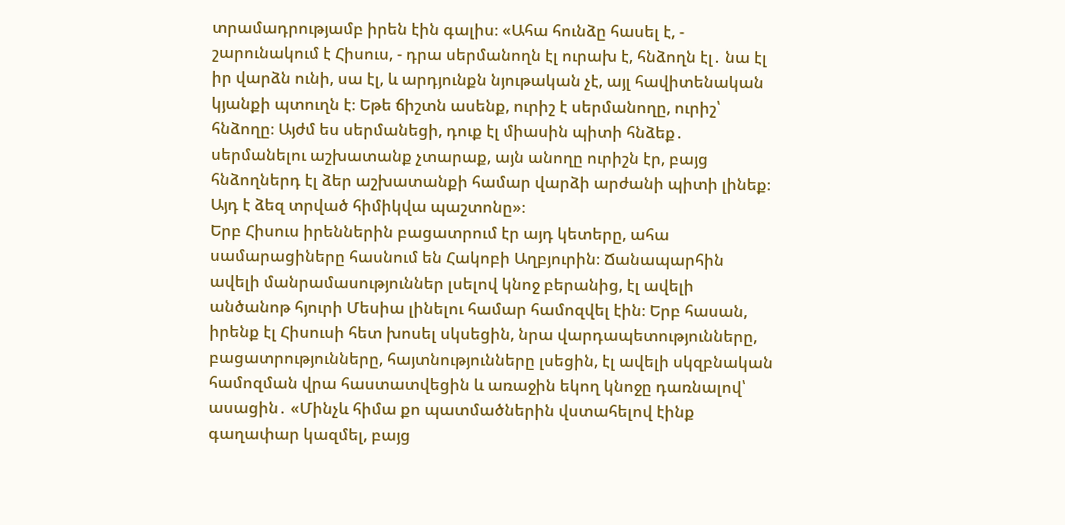տրամադրությամբ իրեն էին գալիս։ «Ահա հունձը հասել է, - շարունակում է Հիսուս, - դրա սերմանողն էլ ուրախ է, հնձողն էլ․ նա էլ իր վարձն ունի, սա էլ, և արդյունքն նյութական չէ, այլ հավիտենական կյանքի պտուղն է։ Եթե ճիշտն ասենք, ուրիշ է սերմանողը, ուրիշ՝ հնձողը։ Այժմ ես սերմանեցի, դուք էլ միասին պիտի հնձեք․ սերմանելու աշխատանք չտարաք, այն անողը ուրիշն էր, բայց հնձողներդ էլ ձեր աշխատանքի համար վարձի արժանի պիտի լինեք։ Այդ է ձեզ տրված հիմիկվա պաշտոնը»։
Երբ Հիսուս իրեններին բացատրում էր այդ կետերը, ահա սամարացիները հասնում են Հակոբի Աղբյուրին։ Ճանապարհին ավելի մանրամասություններ լսելով կնոջ բերանից, էլ ավելի անծանոթ հյուրի Մեսիա լինելու համար համոզվել էին։ Երբ հասան, իրենք էլ Հիսուսի հետ խոսել սկսեցին, նրա վարդապետությունները, բացատրությունները, հայտնությունները լսեցին, էլ ավելի սկզբնական համոզման վրա հաստատվեցին և առաջին եկող կնոջը դառնալով՝ ասացին․ «Մինչև հիմա քո պատմածներին վստահելով էինք գաղափար կազմել, բայց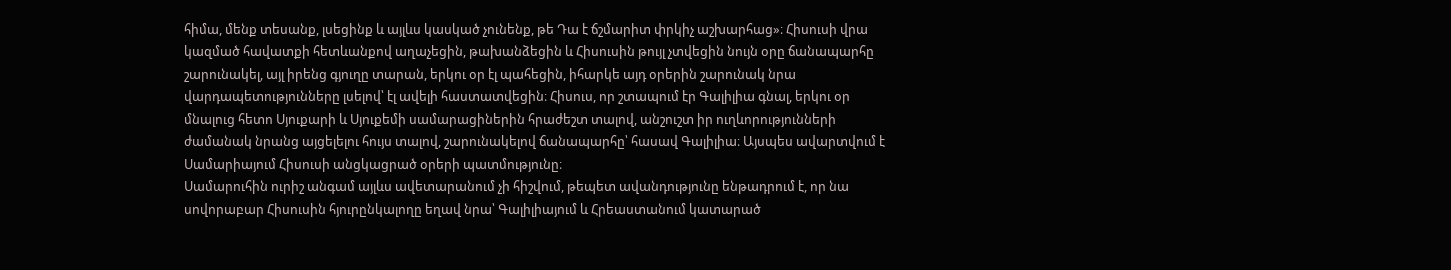հիմա, մենք տեսանք, լսեցինք և այլևս կասկած չունենք, թե Դա է ճշմարիտ փրկիչ աշխարհաց»։ Հիսուսի վրա կազմած հավատքի հետևանքով աղաչեցին, թախանձեցին և Հիսուսին թույլ չտվեցին նույն օրը ճանապարհը շարունակել, այլ իրենց գյուղը տարան, երկու օր էլ պահեցին, իհարկե այդ օրերին շարունակ նրա վարդապետությունները լսելով՝ էլ ավելի հաստատվեցին։ Հիսուս, որ շտապում էր Գալիլիա գնալ, երկու օր մնալուց հետո Սյուքարի և Սյուքեմի սամարացիներին հրաժեշտ տալով, անշուշտ իր ուղևորությունների ժամանակ նրանց այցելելու հույս տալով, շարունակելով ճանապարհը՝ հասավ Գալիլիա։ Այսպես ավարտվում է Սամարիայում Հիսուսի անցկացրած օրերի պատմությունը։
Սամարուհին ուրիշ անգամ այլևս ավետարանում չի հիշվում, թեպետ ավանդությունը ենթադրում է, որ նա սովորաբար Հիսուսին հյուրընկալողը եղավ նրա՝ Գալիլիայում և Հրեաստանում կատարած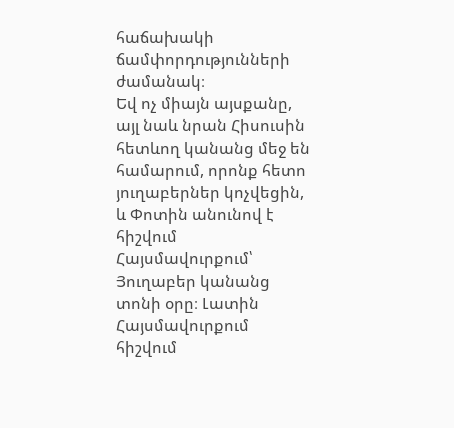հաճախակի ճամփորդությունների ժամանակ։
Եվ ոչ միայն այսքանը, այլ նաև նրան Հիսուսին հետևող կանանց մեջ են համարում, որոնք հետո յուղաբերներ կոչվեցին, և Փոտին անունով է հիշվում Հայսմավուրքում՝ Յուղաբեր կանանց տոնի օրը։ Լատին Հայսմավուրքում հիշվում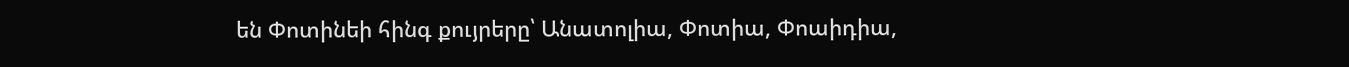են Փոտինեի հինգ քույրերը՝ Անատոլիա, Փոտիա, Փոաիդիա,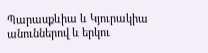Պարասքևիա և Կյուրակիա անուններով և երկու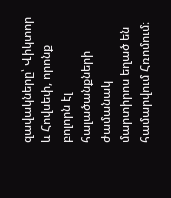զավակները՝ Վիկտոր և Հովսեփ, որոնք բոլորն էլ հալածանքների ժամանակ մարտիրոս եղած են համարվում Հռոմում։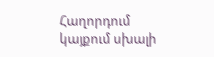Հաղորդում կայքում սխալի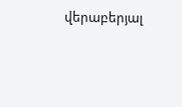վերաբերյալ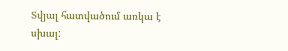Տվյալ հատվածում առկա է սխալ: